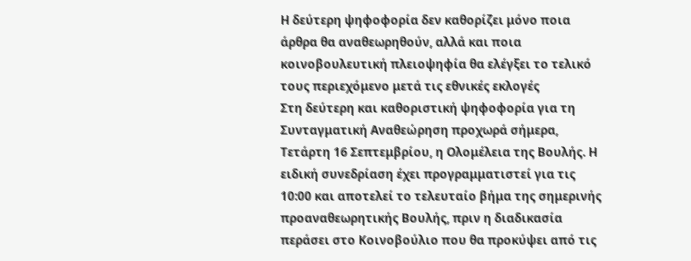Η δεύτερη ψηφοφορία δεν καθορίζει μόνο ποια άρθρα θα αναθεωρηθούν, αλλά και ποια κοινοβουλευτική πλειοψηφία θα ελέγξει το τελικό τους περιεχόμενο μετά τις εθνικές εκλογές
Στη δεύτερη και καθοριστική ψηφοφορία για τη Συνταγματική Αναθεώρηση προχωρά σήμερα, Τετάρτη 16 Σεπτεμβρίου, η Ολομέλεια της Βουλής. Η ειδική συνεδρίαση έχει προγραμματιστεί για τις 10:00 και αποτελεί το τελευταίο βήμα της σημερινής προαναθεωρητικής Βουλής, πριν η διαδικασία περάσει στο Κοινοβούλιο που θα προκύψει από τις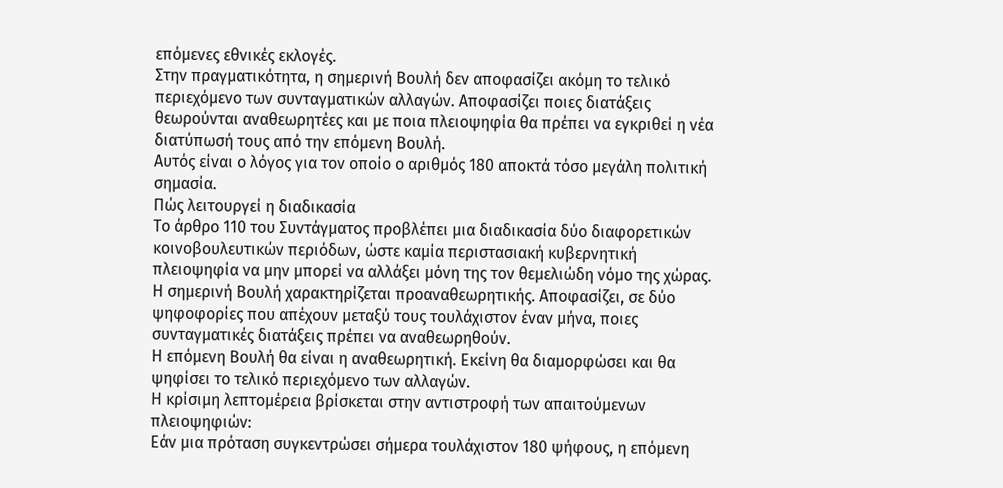επόμενες εθνικές εκλογές.
Στην πραγματικότητα, η σημερινή Βουλή δεν αποφασίζει ακόμη το τελικό περιεχόμενο των συνταγματικών αλλαγών. Αποφασίζει ποιες διατάξεις θεωρούνται αναθεωρητέες και με ποια πλειοψηφία θα πρέπει να εγκριθεί η νέα διατύπωσή τους από την επόμενη Βουλή.
Αυτός είναι ο λόγος για τον οποίο ο αριθμός 180 αποκτά τόσο μεγάλη πολιτική σημασία.
Πώς λειτουργεί η διαδικασία
Το άρθρο 110 του Συντάγματος προβλέπει μια διαδικασία δύο διαφορετικών κοινοβουλευτικών περιόδων, ώστε καμία περιστασιακή κυβερνητική πλειοψηφία να μην μπορεί να αλλάξει μόνη της τον θεμελιώδη νόμο της χώρας.
Η σημερινή Βουλή χαρακτηρίζεται προαναθεωρητικής. Αποφασίζει, σε δύο ψηφοφορίες που απέχουν μεταξύ τους τουλάχιστον έναν μήνα, ποιες συνταγματικές διατάξεις πρέπει να αναθεωρηθούν.
Η επόμενη Βουλή θα είναι η αναθεωρητική. Εκείνη θα διαμορφώσει και θα ψηφίσει το τελικό περιεχόμενο των αλλαγών.
Η κρίσιμη λεπτομέρεια βρίσκεται στην αντιστροφή των απαιτούμενων πλειοψηφιών:
Εάν μια πρόταση συγκεντρώσει σήμερα τουλάχιστον 180 ψήφους, η επόμενη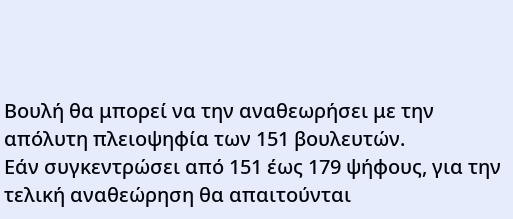Βουλή θα μπορεί να την αναθεωρήσει με την απόλυτη πλειοψηφία των 151 βουλευτών.
Εάν συγκεντρώσει από 151 έως 179 ψήφους, για την τελική αναθεώρηση θα απαιτούνται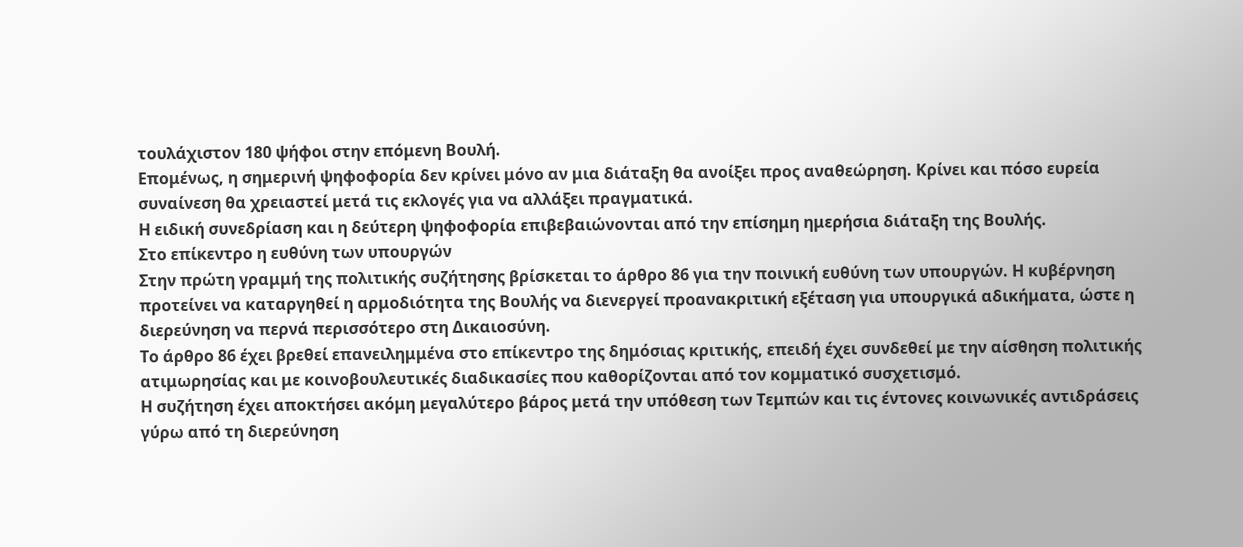τουλάχιστον 180 ψήφοι στην επόμενη Βουλή.
Επομένως, η σημερινή ψηφοφορία δεν κρίνει μόνο αν μια διάταξη θα ανοίξει προς αναθεώρηση. Κρίνει και πόσο ευρεία συναίνεση θα χρειαστεί μετά τις εκλογές για να αλλάξει πραγματικά.
Η ειδική συνεδρίαση και η δεύτερη ψηφοφορία επιβεβαιώνονται από την επίσημη ημερήσια διάταξη της Βουλής.
Στο επίκεντρο η ευθύνη των υπουργών
Στην πρώτη γραμμή της πολιτικής συζήτησης βρίσκεται το άρθρο 86 για την ποινική ευθύνη των υπουργών. Η κυβέρνηση προτείνει να καταργηθεί η αρμοδιότητα της Βουλής να διενεργεί προανακριτική εξέταση για υπουργικά αδικήματα, ώστε η διερεύνηση να περνά περισσότερο στη Δικαιοσύνη.
Το άρθρο 86 έχει βρεθεί επανειλημμένα στο επίκεντρο της δημόσιας κριτικής, επειδή έχει συνδεθεί με την αίσθηση πολιτικής ατιμωρησίας και με κοινοβουλευτικές διαδικασίες που καθορίζονται από τον κομματικό συσχετισμό.
Η συζήτηση έχει αποκτήσει ακόμη μεγαλύτερο βάρος μετά την υπόθεση των Τεμπών και τις έντονες κοινωνικές αντιδράσεις γύρω από τη διερεύνηση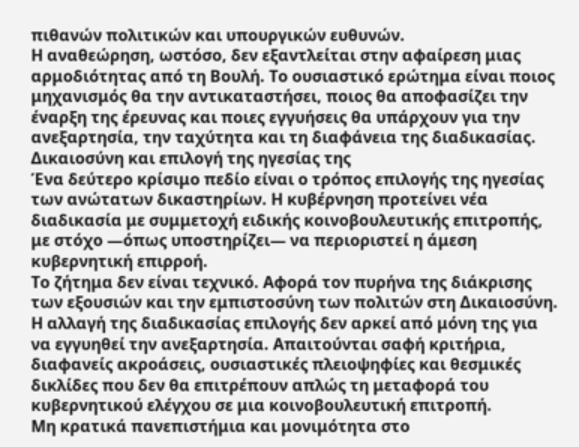πιθανών πολιτικών και υπουργικών ευθυνών.
Η αναθεώρηση, ωστόσο, δεν εξαντλείται στην αφαίρεση μιας αρμοδιότητας από τη Βουλή. Το ουσιαστικό ερώτημα είναι ποιος μηχανισμός θα την αντικαταστήσει, ποιος θα αποφασίζει την έναρξη της έρευνας και ποιες εγγυήσεις θα υπάρχουν για την ανεξαρτησία, την ταχύτητα και τη διαφάνεια της διαδικασίας.
Δικαιοσύνη και επιλογή της ηγεσίας της
Ένα δεύτερο κρίσιμο πεδίο είναι ο τρόπος επιλογής της ηγεσίας των ανώτατων δικαστηρίων. Η κυβέρνηση προτείνει νέα διαδικασία με συμμετοχή ειδικής κοινοβουλευτικής επιτροπής, με στόχο —όπως υποστηρίζει— να περιοριστεί η άμεση κυβερνητική επιρροή.
Το ζήτημα δεν είναι τεχνικό. Αφορά τον πυρήνα της διάκρισης των εξουσιών και την εμπιστοσύνη των πολιτών στη Δικαιοσύνη.
Η αλλαγή της διαδικασίας επιλογής δεν αρκεί από μόνη της για να εγγυηθεί την ανεξαρτησία. Απαιτούνται σαφή κριτήρια, διαφανείς ακροάσεις, ουσιαστικές πλειοψηφίες και θεσμικές δικλίδες που δεν θα επιτρέπουν απλώς τη μεταφορά του κυβερνητικού ελέγχου σε μια κοινοβουλευτική επιτροπή.
Μη κρατικά πανεπιστήμια και μονιμότητα στο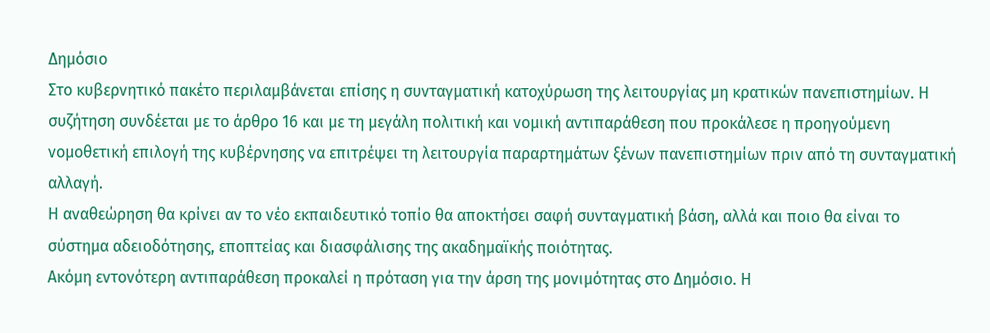Δημόσιο
Στο κυβερνητικό πακέτο περιλαμβάνεται επίσης η συνταγματική κατοχύρωση της λειτουργίας μη κρατικών πανεπιστημίων. Η συζήτηση συνδέεται με το άρθρο 16 και με τη μεγάλη πολιτική και νομική αντιπαράθεση που προκάλεσε η προηγούμενη νομοθετική επιλογή της κυβέρνησης να επιτρέψει τη λειτουργία παραρτημάτων ξένων πανεπιστημίων πριν από τη συνταγματική αλλαγή.
Η αναθεώρηση θα κρίνει αν το νέο εκπαιδευτικό τοπίο θα αποκτήσει σαφή συνταγματική βάση, αλλά και ποιο θα είναι το σύστημα αδειοδότησης, εποπτείας και διασφάλισης της ακαδημαϊκής ποιότητας.
Ακόμη εντονότερη αντιπαράθεση προκαλεί η πρόταση για την άρση της μονιμότητας στο Δημόσιο. Η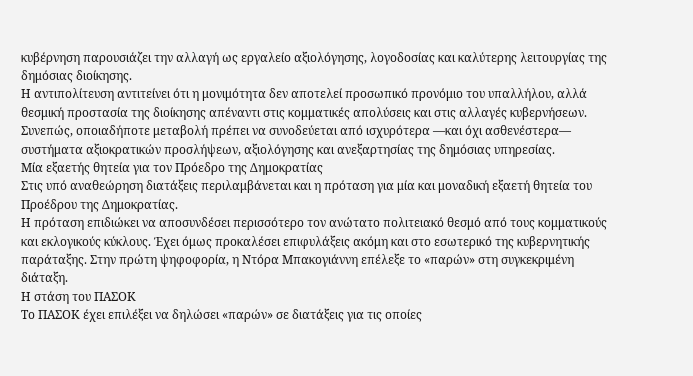κυβέρνηση παρουσιάζει την αλλαγή ως εργαλείο αξιολόγησης, λογοδοσίας και καλύτερης λειτουργίας της δημόσιας διοίκησης.
Η αντιπολίτευση αντιτείνει ότι η μονιμότητα δεν αποτελεί προσωπικό προνόμιο του υπαλλήλου, αλλά θεσμική προστασία της διοίκησης απέναντι στις κομματικές απολύσεις και στις αλλαγές κυβερνήσεων. Συνεπώς, οποιαδήποτε μεταβολή πρέπει να συνοδεύεται από ισχυρότερα —και όχι ασθενέστερα— συστήματα αξιοκρατικών προσλήψεων, αξιολόγησης και ανεξαρτησίας της δημόσιας υπηρεσίας.
Μία εξαετής θητεία για τον Πρόεδρο της Δημοκρατίας
Στις υπό αναθεώρηση διατάξεις περιλαμβάνεται και η πρόταση για μία και μοναδική εξαετή θητεία του Προέδρου της Δημοκρατίας.
Η πρόταση επιδιώκει να αποσυνδέσει περισσότερο τον ανώτατο πολιτειακό θεσμό από τους κομματικούς και εκλογικούς κύκλους. Έχει όμως προκαλέσει επιφυλάξεις ακόμη και στο εσωτερικό της κυβερνητικής παράταξης. Στην πρώτη ψηφοφορία, η Ντόρα Μπακογιάννη επέλεξε το «παρών» στη συγκεκριμένη διάταξη.
Η στάση του ΠΑΣΟΚ
Το ΠΑΣΟΚ έχει επιλέξει να δηλώσει «παρών» σε διατάξεις για τις οποίες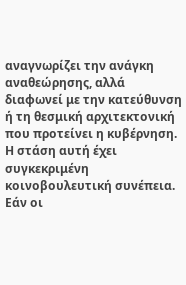αναγνωρίζει την ανάγκη αναθεώρησης, αλλά διαφωνεί με την κατεύθυνση ή τη θεσμική αρχιτεκτονική που προτείνει η κυβέρνηση.
Η στάση αυτή έχει συγκεκριμένη κοινοβουλευτική συνέπεια. Εάν οι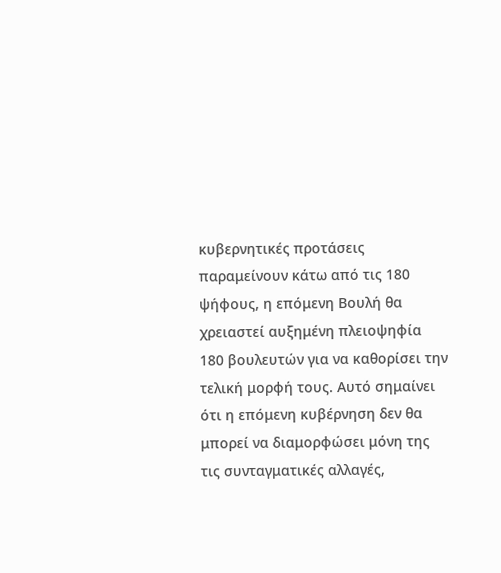κυβερνητικές προτάσεις παραμείνουν κάτω από τις 180 ψήφους, η επόμενη Βουλή θα χρειαστεί αυξημένη πλειοψηφία 180 βουλευτών για να καθορίσει την τελική μορφή τους. Αυτό σημαίνει ότι η επόμενη κυβέρνηση δεν θα μπορεί να διαμορφώσει μόνη της τις συνταγματικές αλλαγές,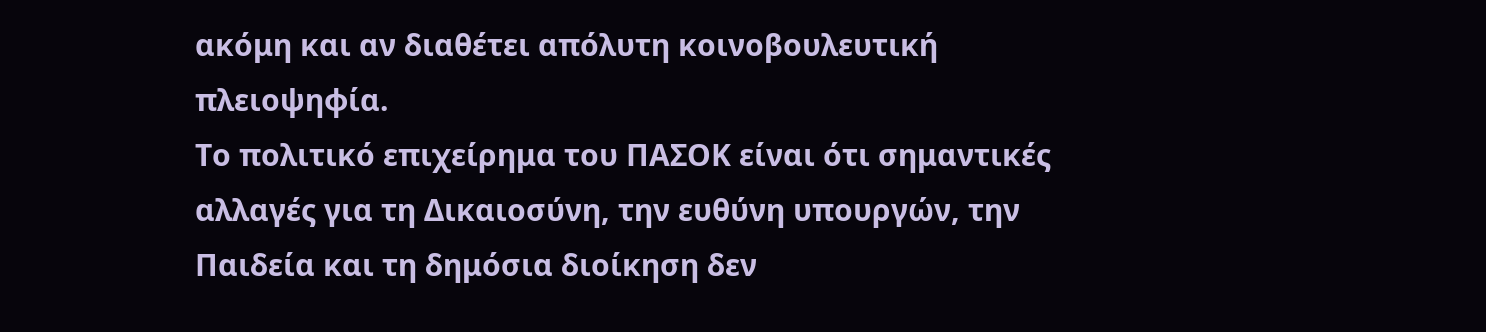ακόμη και αν διαθέτει απόλυτη κοινοβουλευτική πλειοψηφία.
Το πολιτικό επιχείρημα του ΠΑΣΟΚ είναι ότι σημαντικές αλλαγές για τη Δικαιοσύνη, την ευθύνη υπουργών, την Παιδεία και τη δημόσια διοίκηση δεν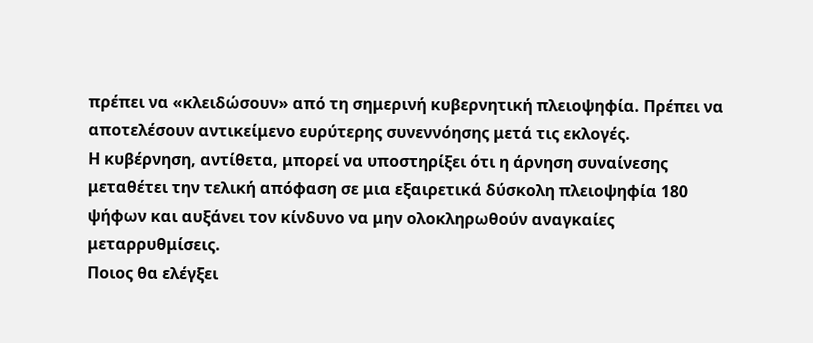πρέπει να «κλειδώσουν» από τη σημερινή κυβερνητική πλειοψηφία. Πρέπει να αποτελέσουν αντικείμενο ευρύτερης συνεννόησης μετά τις εκλογές.
Η κυβέρνηση, αντίθετα, μπορεί να υποστηρίξει ότι η άρνηση συναίνεσης μεταθέτει την τελική απόφαση σε μια εξαιρετικά δύσκολη πλειοψηφία 180 ψήφων και αυξάνει τον κίνδυνο να μην ολοκληρωθούν αναγκαίες μεταρρυθμίσεις.
Ποιος θα ελέγξει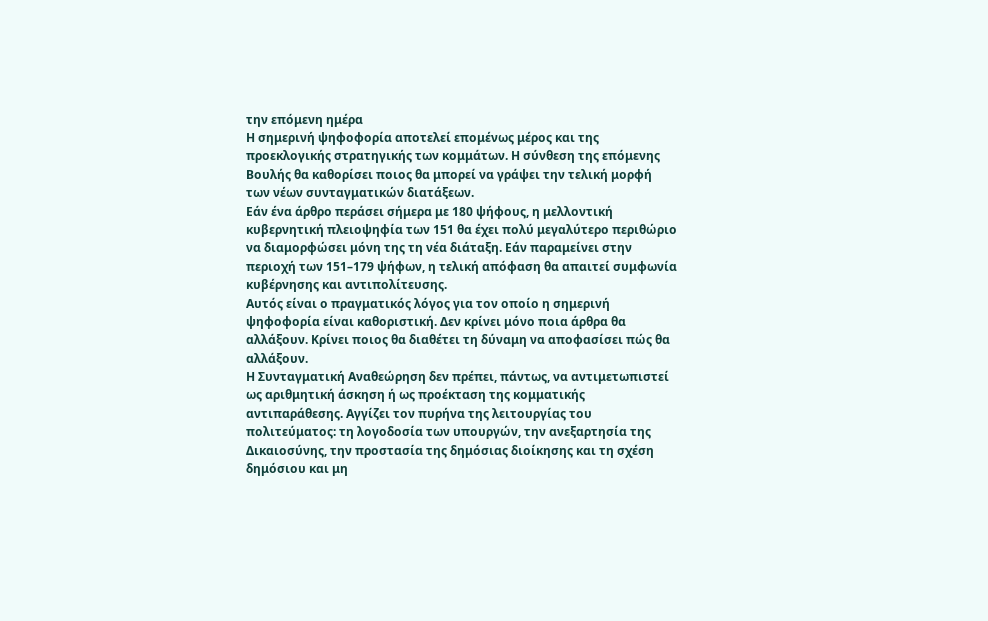την επόμενη ημέρα
Η σημερινή ψηφοφορία αποτελεί επομένως μέρος και της προεκλογικής στρατηγικής των κομμάτων. Η σύνθεση της επόμενης Βουλής θα καθορίσει ποιος θα μπορεί να γράψει την τελική μορφή των νέων συνταγματικών διατάξεων.
Εάν ένα άρθρο περάσει σήμερα με 180 ψήφους, η μελλοντική κυβερνητική πλειοψηφία των 151 θα έχει πολύ μεγαλύτερο περιθώριο να διαμορφώσει μόνη της τη νέα διάταξη. Εάν παραμείνει στην περιοχή των 151–179 ψήφων, η τελική απόφαση θα απαιτεί συμφωνία κυβέρνησης και αντιπολίτευσης.
Αυτός είναι ο πραγματικός λόγος για τον οποίο η σημερινή ψηφοφορία είναι καθοριστική. Δεν κρίνει μόνο ποια άρθρα θα αλλάξουν. Κρίνει ποιος θα διαθέτει τη δύναμη να αποφασίσει πώς θα αλλάξουν.
Η Συνταγματική Αναθεώρηση δεν πρέπει, πάντως, να αντιμετωπιστεί ως αριθμητική άσκηση ή ως προέκταση της κομματικής αντιπαράθεσης. Αγγίζει τον πυρήνα της λειτουργίας του πολιτεύματος: τη λογοδοσία των υπουργών, την ανεξαρτησία της Δικαιοσύνης, την προστασία της δημόσιας διοίκησης και τη σχέση δημόσιου και μη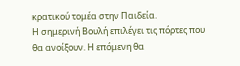κρατικού τομέα στην Παιδεία.
Η σημερινή Βουλή επιλέγει τις πόρτες που θα ανοίξουν. Η επόμενη θα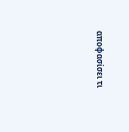αποφασίσει τι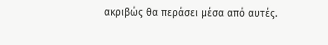ακριβώς θα περάσει μέσα από αυτές.